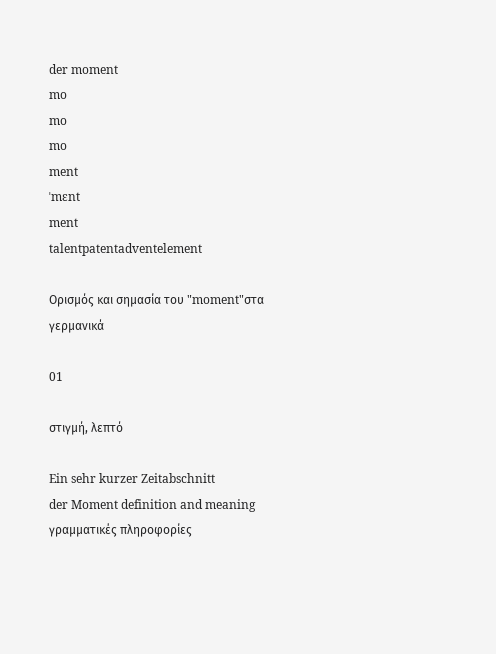der moment
mo
mo
mo
ment
ˈmɛnt
ment
talentpatentadventelement

Ορισμός και σημασία του "moment"στα γερμανικά

01

στιγμή, λεπτό

Ein sehr kurzer Zeitabschnitt
der Moment definition and meaning
γραμματικές πληροφορίες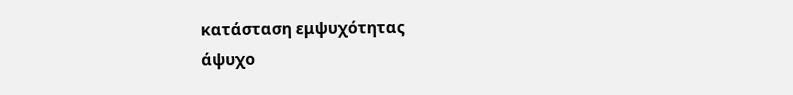κατάσταση εμψυχότητας
άψυχο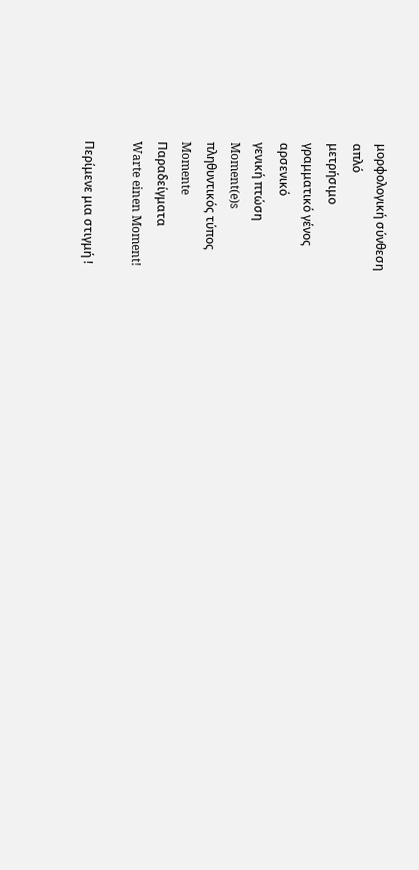μορφολογική σύνθεση
απλό
μετρήσιμο
γραμματικό γένος
αρσενικό
γενική πτώση
Moment(e)s
πληθυντικός τύπος
Momente
Παραδείγματα
Warte einen Moment!

Περίμενε μια στιγμή !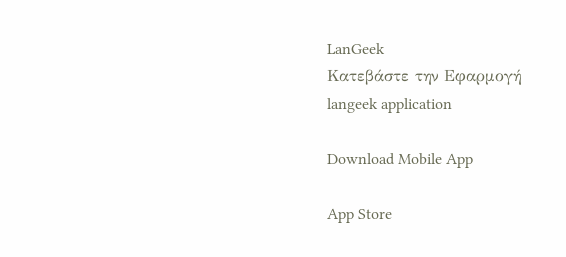LanGeek
Κατεβάστε την Εφαρμογή
langeek application

Download Mobile App

App Store